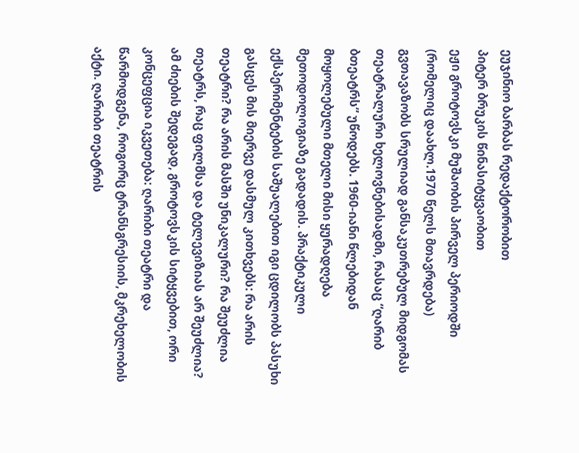ეუჯინიო ბარბას რედაქტორობით
პიტერ ბრუკის წინასიტყვაობით
ეჟი გროტოვსკი მუშაობის პირველ პერიოდში (რომელიც დაახლ.1970 წელს მთავრდება) გვთავაზობს სრულიად განსაკუთრებულ მიდგომას თეატრალური ხელოვნებისადმი, რასაც “ღარიბ ბთეატრს” უწოდებს. 1960-იანი წლებიდან მოყოლებული მთელი მისი ყურადღება მეთოდოლოგიაზე გადადის. პრაქტიკული ექსპერიმენტების საშუალებით იგი ცდილობს პასუხი გასცეს მის მიერვე დასმულ კითხვებს: რა არის თეატრი? რა არის მასში უნიკალური? რა შეუძლია თეატრს, რაც ფილმსა და ტელევიზიას არ შეუძლია? ამ ძიების შედეგად, გროტოვსკის სიტყვებით, ორი კონცეფცია იკვეთება: ღარიბი თეატრი და წარმოდგენა, როგორც ტრანსგრესიის, მკრეხელობის აქტი. ღარიბი თეატრის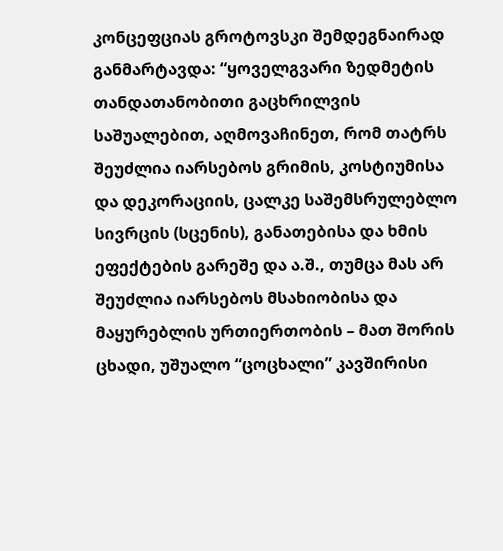კონცეფციას გროტოვსკი შემდეგნაირად განმარტავდა: “ყოველგვარი ზედმეტის თანდათანობითი გაცხრილვის საშუალებით, აღმოვაჩინეთ, რომ თატრს შეუძლია იარსებოს გრიმის, კოსტიუმისა და დეკორაციის, ცალკე საშემსრულებლო სივრცის (სცენის), განათებისა და ხმის ეფექტების გარეშე და ა.შ., თუმცა მას არ შეუძლია იარსებოს მსახიობისა და მაყურებლის ურთიერთობის – მათ შორის ცხადი, უშუალო “ცოცხალი” კავშირისი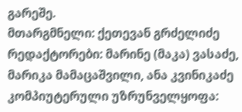გარეშე.
მთარგმნელი: ქეთევან გრძელიძე
რედაქტორები: მარინე (მაკა) ვასაძე, მარიკა მამაცაშვილი, ანა კვინიკაძე
კომპიუტერული უზრუნველყოფა: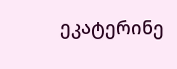ეკატერინე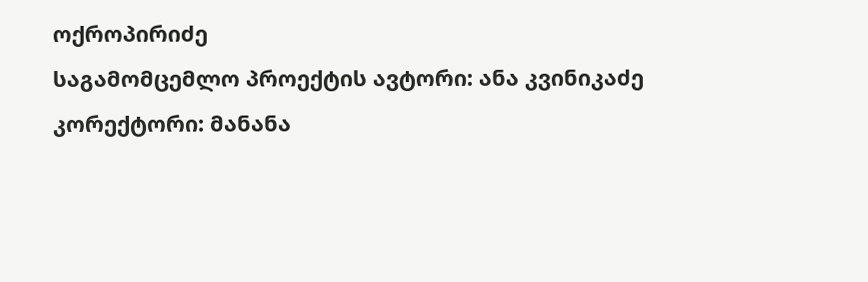ოქროპირიძე
საგამომცემლო პროექტის ავტორი: ანა კვინიკაძე
კორექტორი: მანანა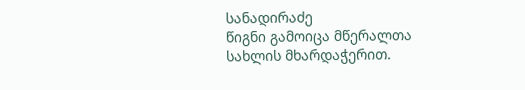სანადირაძე
წიგნი გამოიცა მწერალთა სახლის მხარდაჭერით.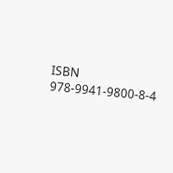ISBN 978-9941-9800-8-4